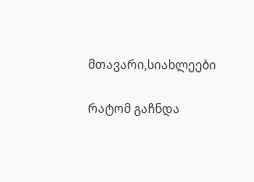მთავარი,სიახლეები

რატომ გაჩნდა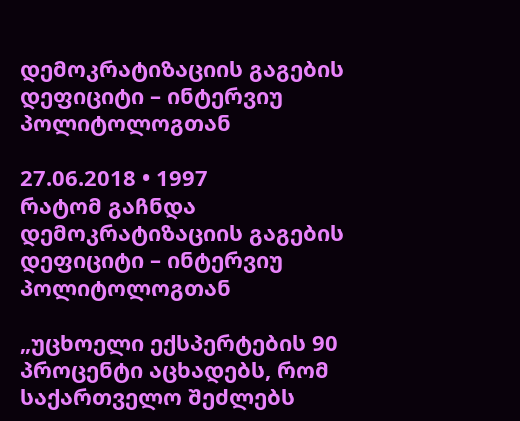დემოკრატიზაციის გაგების დეფიციტი – ინტერვიუ პოლიტოლოგთან

27.06.2018 • 1997
რატომ გაჩნდა დემოკრატიზაციის გაგების დეფიციტი – ინტერვიუ პოლიტოლოგთან

„უცხოელი ექსპერტების 90 პროცენტი აცხადებს, რომ საქართველო შეძლებს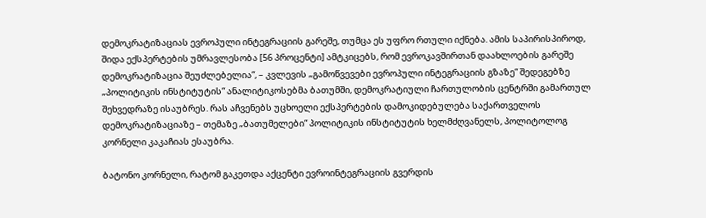დემოკრატიზაციას ევროპული ინტეგრაციის გარეშე, თუმცა ეს უფრო რთული იქნება. ამის საპირისპიროდ, შიდა ექსპერტების უმრავლესობა [56 პროცენტი] ამტკიცებს, რომ ევროკავშირთან დაახლოების გარეშე დემოკრატიზაცია შეუძლებელია“, – კვლევის „გამოწვევები ევროპული ინტეგრაციის გზაზე“ შედეგებზე „პოლიტიკის ინსტიტუტის“ ანალიტიკოსებმა ბათუმში, დემოკრატიული ჩართულობის ცენტრში გამართულ შეხვედრაზე ისაუბრეს. რას აჩვენებს უცხოელი ექსპერტების დამოკიდებულება საქართველოს დემოკრატიზაციაზე – თემაზე „ბათუმელები“ პოლიტიკის ინსტიტუტის ხელმძღვანელს, პოლიტოლოგ კორნელი კაკაჩიას ესაუბრა.

ბატონო კორნელი, რატომ გაკეთდა აქცენტი ევროინტეგრაციის გვერდის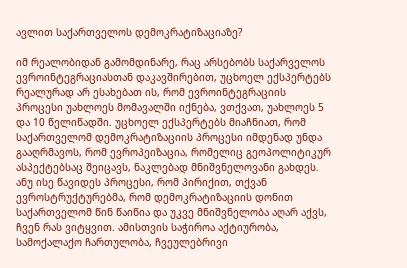ავლით საქართველოს დემოკრატიზაციაზე?

იმ რეალობიდან გამომდინარე, რაც არსებობს საქარველოს ევროინტეგრაციასთან დაკავშირებით, უცხოელ ექსპერტებს რეალურად არ ესახებათ ის, რომ ევროინტეგრაციის პროცესი უახლოეს მომავალში იქნება, ვთქვათ, უახლოეს 5 და 10 წელიწადში. უცხოელ ექსპერტებს მიაჩნიათ, რომ საქართველომ დემოკრატიზაციის პროცესი იმდენად უნდა გააღრმავოს, რომ ევროპეიზაცია, რომელიც გეოპოლიტიკურ ასპექტებსაც შეიცავს, ნაკლებად მნიშვნელოვანი გახდეს. ანუ ისე წავიდეს პროცესი, რომ პირიქით, თქვან ევროსტრუქტურებმა, რომ დემოკრატიზაციის დონით საქართველომ წინ წაიწია და უკვე მნიშვნელობა აღარ აქვს, ჩვენ რას ვიტყვით. ამისთვის საჭიროა აქტიურობა, სამოქალაქო ჩართულობა, ჩვეულებრივი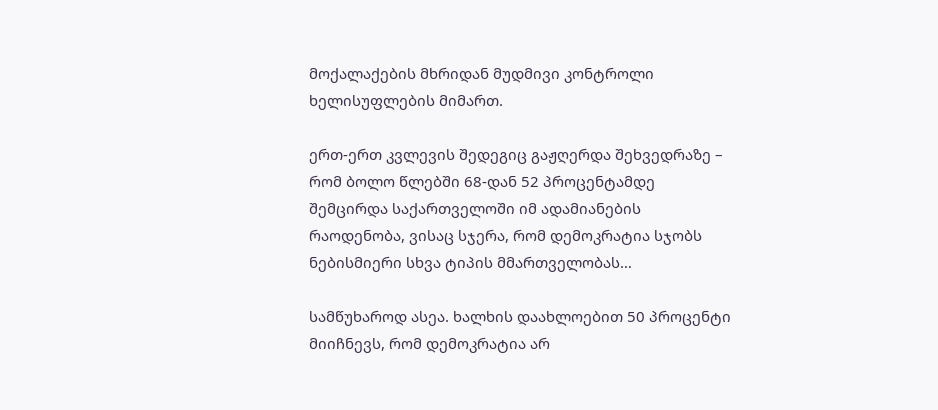მოქალაქების მხრიდან მუდმივი კონტროლი ხელისუფლების მიმართ.

ერთ-ერთ კვლევის შედეგიც გაჟღერდა შეხვედრაზე – რომ ბოლო წლებში 68-დან 52 პროცენტამდე შემცირდა საქართველოში იმ ადამიანების რაოდენობა, ვისაც სჯერა, რომ დემოკრატია სჯობს ნებისმიერი სხვა ტიპის მმართველობას…

სამწუხაროდ ასეა. ხალხის დაახლოებით 50 პროცენტი მიიჩნევს, რომ დემოკრატია არ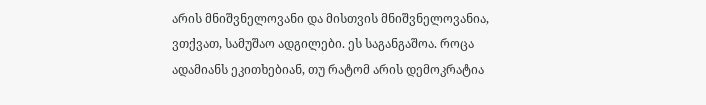არის მნიშვნელოვანი და მისთვის მნიშვნელოვანია, ვთქვათ, სამუშაო ადგილები. ეს საგანგაშოა. როცა ადამიანს ეკითხებიან, თუ რატომ არის დემოკრატია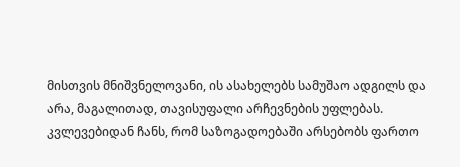მისთვის მნიშვნელოვანი, ის ასახელებს სამუშაო ადგილს და არა, მაგალითად, თავისუფალი არჩევნების უფლებას. კვლევებიდან ჩანს, რომ საზოგადოებაში არსებობს ფართო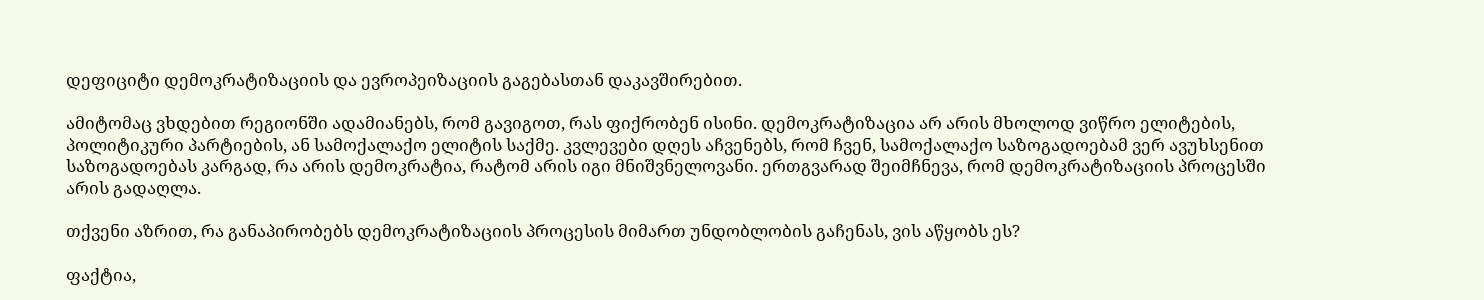დეფიციტი დემოკრატიზაციის და ევროპეიზაციის გაგებასთან დაკავშირებით.

ამიტომაც ვხდებით რეგიონში ადამიანებს, რომ გავიგოთ, რას ფიქრობენ ისინი. დემოკრატიზაცია არ არის მხოლოდ ვიწრო ელიტების, პოლიტიკური პარტიების, ან სამოქალაქო ელიტის საქმე. კვლევები დღეს აჩვენებს, რომ ჩვენ, სამოქალაქო საზოგადოებამ ვერ ავუხსენით საზოგადოებას კარგად, რა არის დემოკრატია, რატომ არის იგი მნიშვნელოვანი. ერთგვარად შეიმჩნევა, რომ დემოკრატიზაციის პროცესში არის გადაღლა.

თქვენი აზრით, რა განაპირობებს დემოკრატიზაციის პროცესის მიმართ უნდობლობის გაჩენას, ვის აწყობს ეს?

ფაქტია,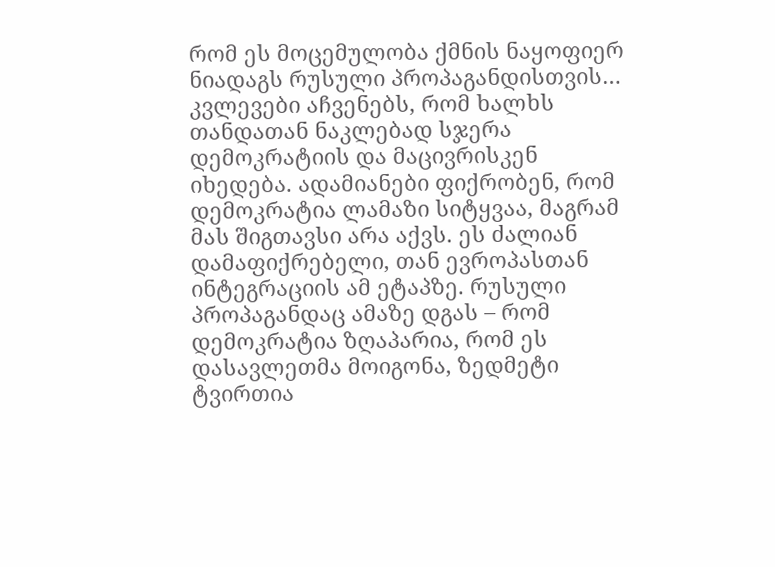რომ ეს მოცემულობა ქმნის ნაყოფიერ ნიადაგს რუსული პროპაგანდისთვის… კვლევები აჩვენებს, რომ ხალხს თანდათან ნაკლებად სჯერა დემოკრატიის და მაცივრისკენ იხედება. ადამიანები ფიქრობენ, რომ დემოკრატია ლამაზი სიტყვაა, მაგრამ მას შიგთავსი არა აქვს. ეს ძალიან დამაფიქრებელი, თან ევროპასთან ინტეგრაციის ამ ეტაპზე. რუსული პროპაგანდაც ამაზე დგას – რომ დემოკრატია ზღაპარია, რომ ეს დასავლეთმა მოიგონა, ზედმეტი ტვირთია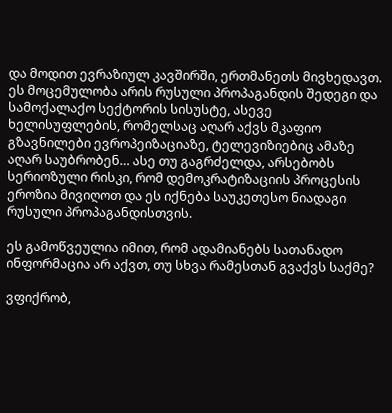და მოდით ევრაზიულ კავშირში, ერთმანეთს მივხედავთ. ეს მოცემულობა არის რუსული პროპაგანდის შედეგი და სამოქალაქო სექტორის სისუსტე, ასევე ხელისუფლების, რომელსაც აღარ აქვს მკაფიო გზავნილები ევროპეიზაციაზე, ტელევიზიებიც ამაზე აღარ საუბრობენ… ასე თუ გაგრძელდა, არსებობს სერიოზული რისკი, რომ დემოკრატიზაციის პროცესის ეროზია მივიღოთ და ეს იქნება საუკეთესო ნიადაგი რუსული პროპაგანდისთვის.

ეს გამოწვეულია იმით, რომ ადამიანებს სათანადო ინფორმაცია არ აქვთ, თუ სხვა რამესთან გვაქვს საქმე?

ვფიქრობ,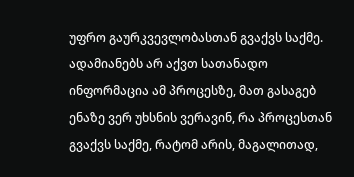უფრო გაურკვევლობასთან გვაქვს საქმე. ადამიანებს არ აქვთ სათანადო ინფორმაცია ამ პროცესზე, მათ გასაგებ ენაზე ვერ უხსნის ვერავინ, რა პროცესთან გვაქვს საქმე, რატომ არის, მაგალითად,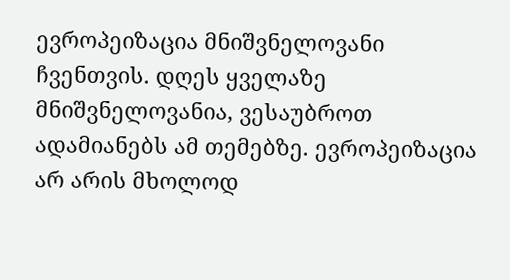ევროპეიზაცია მნიშვნელოვანი ჩვენთვის. დღეს ყველაზე მნიშვნელოვანია, ვესაუბროთ ადამიანებს ამ თემებზე. ევროპეიზაცია არ არის მხოლოდ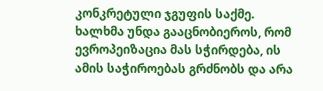კონკრეტული ჯგუფის საქმე. ხალხმა უნდა გააცნობიეროს, რომ ევროპეიზაცია მას სჭირდება, ის ამის საჭიროებას გრძნობს და არა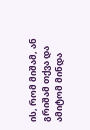ის, რომ მიშამ, ან გრიშამ თქვა და ამიტომ მინდა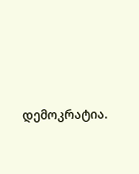დემოკრატია.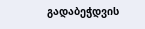გადაბეჭდვის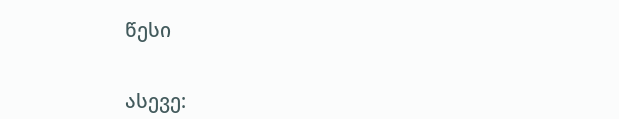წესი


ასევე: